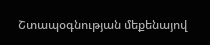Շտապօգնության մեքենայով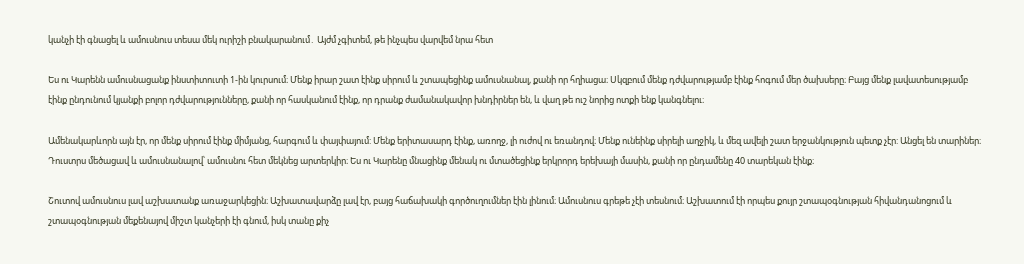կանչի էի գնացել և ամուսնուս տեսա մեկ ուրիշի բնակարանում․ Այժմ չգիտեմ, թե ինչպես վարվեմ նրա հետ

Ես ու Կարենն ամուսնացանք ինստիտուտի 1-ին կուրսում։ Մենք իրար շատ էինք սիրում և շտապեցինք ամուսնանալ, քանի որ հղիացա։ Սկզբում մենք դժվարությամբ էինք հոգում մեր ծախսերը։ Բայց մենք լավատեսությամբ էինք ընդունում կյանքի բոլոր դժվարությունները, քանի որ հասկանում էինք, որ դրանք ժամանակավոր խնդիրներ են, և վաղ թե ուշ նորից ոտքի ենք կանգնելու։

Ամենակարևորն այն էր, որ մենք սիրում էինք միմյանց, հարգում և փայփայում: Մենք երիտասարդ էինք, առողջ, լի ուժով ու եռանդով։ Մենք ունեինք սիրելի աղջիկ, և մեզ ավելի շատ երջանկություն պետք չէր: Անցել են տարիներ։ Դուստրս մեծացավ և ամուսնանալով՝ ամուսնու հետ մեկնեց արտերկիր։ Ես ու Կարենը մնացինք մենակ ու մտածեցինք երկրորդ երեխայի մասին, քանի որ ընդամենը 40 տարեկան էինք։

Շուտով ամուսնուս լավ աշխատանք առաջարկեցին։ Աշխատավարձը լավ էր, բայց հաճախակի գործուղումներ էին լինում։ Ամուսնուս գրեթե չէի տեսնում։ Աշխատում էի որպես քույր շտապօգնության հիվանդանոցում և շտապօգնության մեքենայով միշտ կանչերի էի գնում, իսկ տանը քիչ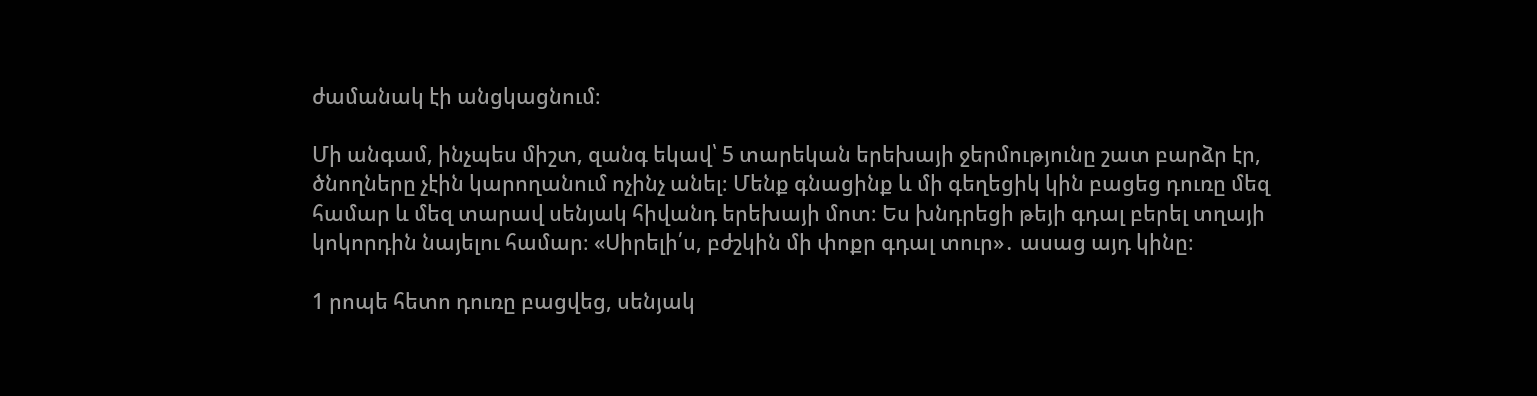ժամանակ էի անցկացնում։

Մի անգամ, ինչպես միշտ, զանգ եկավ՝ 5 տարեկան երեխայի ջերմությունը շատ բարձր էր, ծնողները չէին կարողանում ոչինչ անել։ Մենք գնացինք և մի գեղեցիկ կին բացեց դուռը մեզ համար և մեզ տարավ սենյակ հիվանդ երեխայի մոտ։ Ես խնդրեցի թեյի գդալ բերել տղայի կոկորդին նայելու համար։ «Սիրելի՛ս, բժշկին մի փոքր գդալ տուր»․ ասաց այդ կինը։

1 րոպե հետո դուռը բացվեց, սենյակ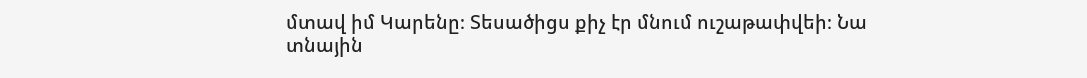մտավ իմ Կարենը։ Տեսածիցս քիչ էր մնում ուշաթափվեի։ Նա տնային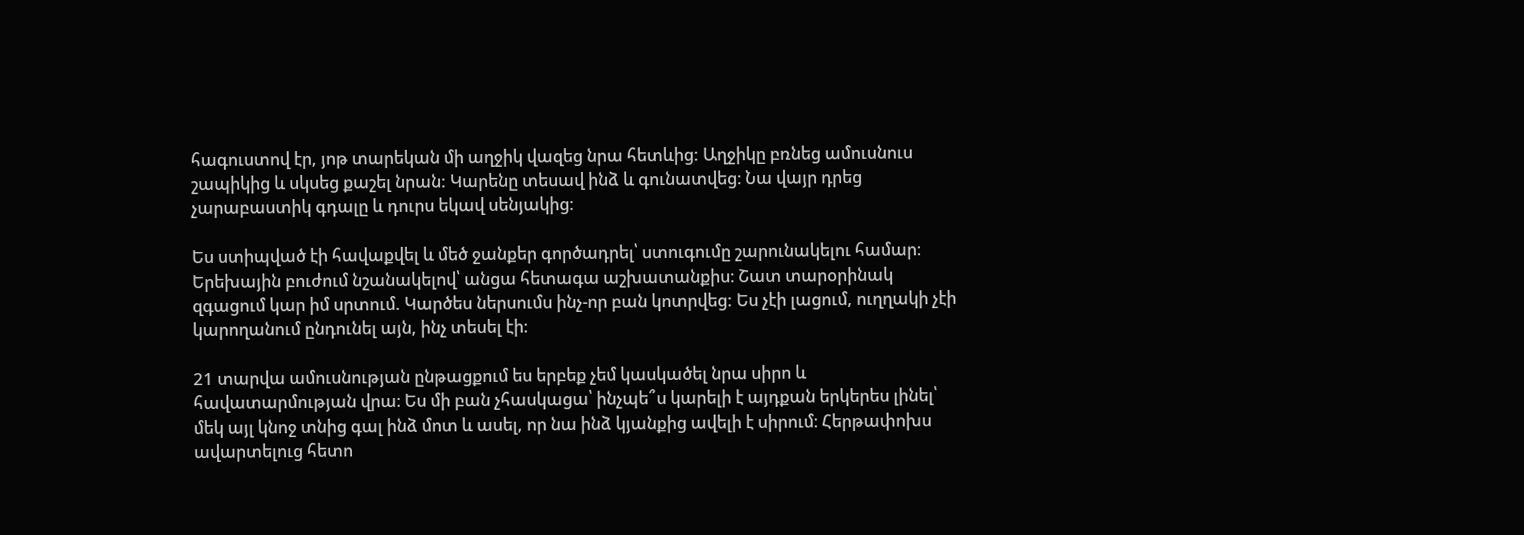հագուստով էր, յոթ տարեկան մի աղջիկ վազեց նրա հետևից: Աղջիկը բռնեց ամուսնուս շապիկից և սկսեց քաշել նրան: Կարենը տեսավ ինձ և գունատվեց։ Նա վայր դրեց չարաբաստիկ գդալը և դուրս եկավ սենյակից։

Ես ստիպված էի հավաքվել և մեծ ջանքեր գործադրել՝ ստուգումը շարունակելու համար։ Երեխային բուժում նշանակելով՝ անցա հետագա աշխատանքիս։ Շատ տարօրինակ զգացում կար իմ սրտում. Կարծես ներսումս ինչ-որ բան կոտրվեց: Ես չէի լացում, ուղղակի չէի կարողանում ընդունել այն, ինչ տեսել էի։

21 տարվա ամուսնության ընթացքում ես երբեք չեմ կասկածել նրա սիրո և հավատարմության վրա։ Ես մի բան չհասկացա՝ ինչպե՞ս կարելի է այդքան երկերես լինել՝ մեկ այլ կնոջ տնից գալ ինձ մոտ և ասել, որ նա ինձ կյանքից ավելի է սիրում։ Հերթափոխս ավարտելուց հետո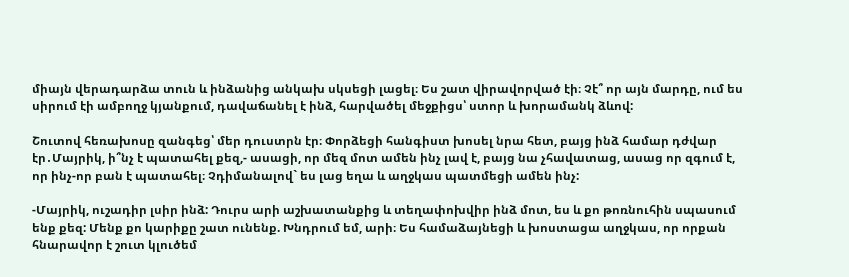միայն վերադարձա տուն և ինձանից անկախ սկսեցի լացել։ Ես շատ վիրավորված էի։ Չէ՞ որ այն մարդը, ում ես սիրում էի ամբողջ կյանքում, դավաճանել է ինձ, հարվածել մեջքիցս՝ ստոր և խորամանկ ձևով:

Շուտով հեռախոսը զանգեց՝ մեր դուստրն էր։ Փորձեցի հանգիստ խոսել նրա հետ, բայց ինձ համար դժվար էր․Մայրիկ, ի՞նչ է պատահել քեզ,- ասացի, որ մեզ մոտ ամեն ինչ լավ է, բայց նա չհավատաց, ասաց որ զգում է, որ ինչ-որ բան է պատահել։ Չդիմանալով` ես լաց եղա և աղջկաս պատմեցի ամեն ինչ:

-Մայրիկ, ուշադիր լսիր ինձ: Դուրս արի աշխատանքից և տեղափոխվիր ինձ մոտ, ես և քո թոռնուհին սպասում ենք քեզ: Մենք քո կարիքը շատ ունենք. Խնդրում եմ, արի։ Ես համաձայնեցի և խոստացա աղջկաս, որ որքան հնարավոր է շուտ կլուծեմ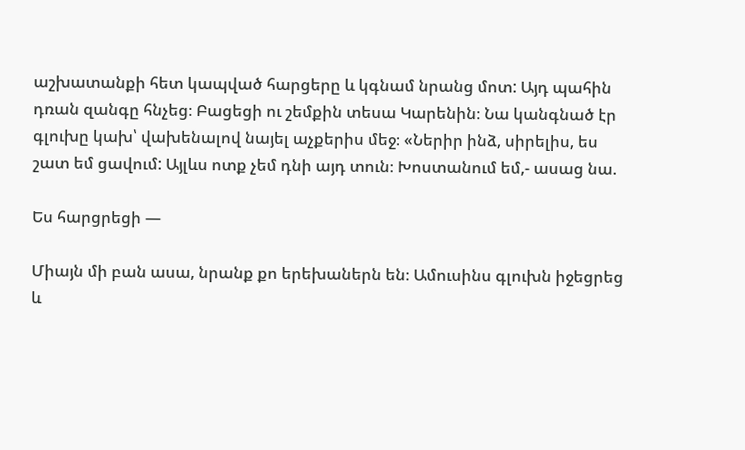աշխատանքի հետ կապված հարցերը և կգնամ նրանց մոտ: Այդ պահին դռան զանգը հնչեց։ Բացեցի ու շեմքին տեսա Կարենին։ Նա կանգնած էր գլուխը կախ՝ վախենալով նայել աչքերիս մեջ։ «Ներիր ինձ, սիրելիս, ես շատ եմ ցավում: Այլևս ոտք չեմ դնի այդ տուն։ Խոստանում եմ,- ասաց նա.

Ես հարցրեցի —

Միայն մի բան ասա, նրանք քո երեխաներն են։ Ամուսինս գլուխն իջեցրեց և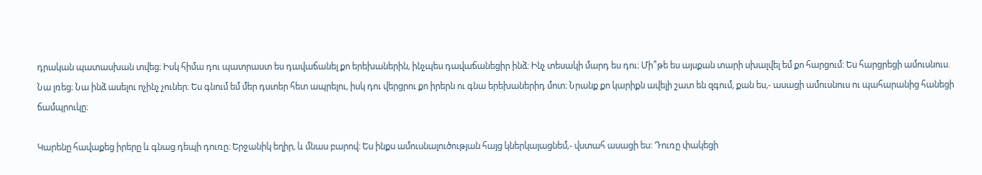դրական պատասխան տվեց։ Իսկ հիմա դու պատրաստ ես դավաճանել քո երեխաներին, ինչպես դավաճանեցիր ինձ: Ինչ տեսակի մարդ ես դու։ Մի՞թե ես այսքան տարի սխալվել եմ քո հարցում: Ես հարցրեցի ամուսնուս.  Նա լռեց։ Նա ինձ ասելու ոչինչ չուներ։ Ես գնում եմ մեր դստեր հետ ապրելու, իսկ դու վերցրու քո իրերն ու գնա երեխաներիդ մոտ։ Նրանք քո կարիքն ավելի շատ են զգում, քան ես,- ասացի ամուսնուս ու պահարանից հանեցի ճամպրուկը։

Կարենը հավաքեց իրերը և գնաց դեպի դուռը։ Երջանիկ եղիր, և մնաս բարով: Ես ինքս ամուսնալուծության հայց կներկայացնեմ,- վստահ ասացի ես: Դուռը փակեցի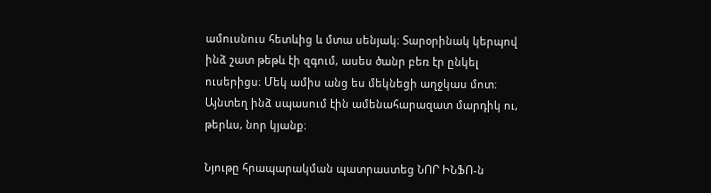ամուսնուս հետևից և մտա սենյակ։ Տարօրինակ կերպով ինձ շատ թեթև էի զգում, ասես ծանր բեռ էր ընկել ուսերիցս։ Մեկ ամիս անց ես մեկնեցի աղջկաս մոտ։ Այնտեղ ինձ սպասում էին ամենահարազատ մարդիկ ու, թերևս, նոր կյանք։

Նյութը հրապարակման պատրաստեց ՆՈՐ ԻՆՖՈ-ն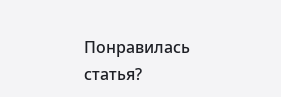Понравилась статья?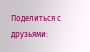Поделиться с друзьями: